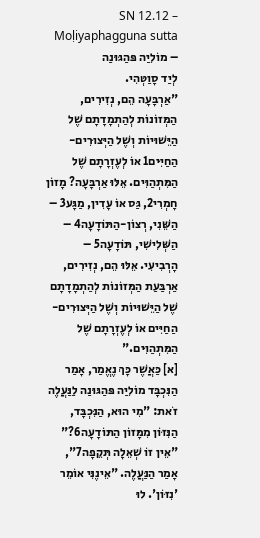SN 12.12 – Moḷiyaphagguna sutta – מוֹלִיַה פּהַגּוּנַה
לְיַד סָוַטְּהִי.
"אַרְבָּעָה הֵם, נְזִירִים, הַמְּזוֹנוֹת לְהַתְמָדָתָם שֶׁל הַיֵּשׁוּיוֹת וְשֶׁל הַיְּצוּרִים-הַחַיִּים1 אוֹ לְעֶזְרָתָם שֶׁל הַמִּתְהַוִּים. אֵלּוּ אַרְבָּעָה? מָזוֹן חָמְרִי2, גַּס אוֹ עָדִין, מַגָּע3 – הַשֵּׁנִי, רְצוֹן-הַתּוֹדָעָה4 – הַשְּׁלִישִׁי, תּוֹדָעָה5 – הָרְבִיעִי. אֵלּוּ הֵם, נְזִירִים, אַרְבַּעַת הַמְּזוֹנוֹת לְהַתְמָדָתָם שֶׁל הַיֵּשׁוּיוֹת וְשֶׁל הַיְּצוּרִים-הַחַיִּים אוֹ לְעֶזְרָתָם שֶׁל הַמִּתְהַוִּים."
[א] כַּאֲשֶׁר כָּךְ נֶאֱמַר, אָמַר הַנִּכְבָּד מוֹלִיַה פּהַגּוּנַה לַנַּעֲלֶה זֹאת: "מִי הוּא, הַנִּכְבָּד, הַנִּזּוֹן מִמָּזוֹן הַתּוֹדָעָה6?"
"אֵין זוֹ שְׁאֵלָה תְּקֵפָה7", אָמַר הַנַּעֲלֶה. "אֵינֶנִּי אוֹמֵר 'נִזּוֹן'. לוּ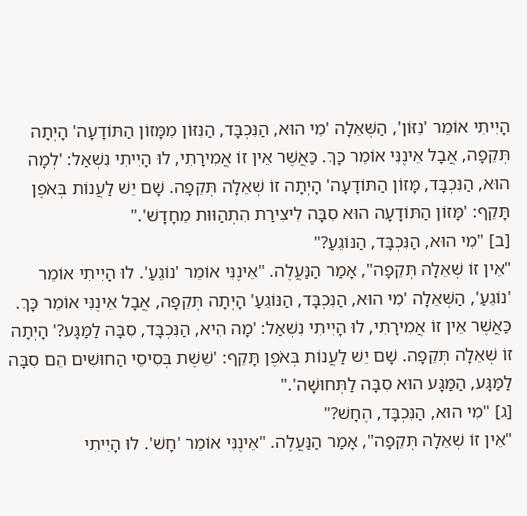הָיִיתִי אוֹמֵר 'נִזּוֹן', הַשְּׁאֵלָה 'מִי הוּא, הַנִּכְבָּד, הַנִּזּוֹן מִמָּזוֹן הַתּוֹדָעָה' הָיְתָה תְּקֵפָה, אֲבָל אֵינֶנִּי אוֹמֵר כָּךְ. כַּאֲשֶׁר אֵין זוֹ אֲמִירָתִי, לוּ הָיִיתִי נִשְׁאַל: 'לְמָה הוּא, הַנִּכְבָּד, מָּזוֹן הַתּוֹדָעָה' הָיְתָה זוֹ שְׁאֵלָה תְּקֵפָה. שָׁם יֵשׁ לַעֲנוֹת בְּאֹפֶן תָּקֵף: 'מָּזוֹן הַתּוֹדָעָה הוּא סִבָּה לִיצִירַת הִתְהַוּוּת מֵחָדָשׁ'."
[ב] "מִי הוּא, הַנִּכְבָּד, הַנּוֹגֵעַ?"
"אֵין זוֹ שְׁאֵלָה תְּקֵפָה", אָמַר הַנַּעֲלֶה. "אֵינֶנִּי אוֹמֵר 'נוֹגֵעַ'. לוּ הָיִיתִי אוֹמֵר 'נוֹגֵעַ', הַשְּׁאֵלָה 'מִי הוּא, הַנִּכְבָּד, הַנּוֹגֵעַ' הָיְתָה תְּקֵפָה, אֲבָל אֵינֶנִּי אוֹמֵר כָּךְ. כַּאֲשֶׁר אֵין זוֹ אֲמִירָתִי, לוּ הָיִיתִי נִשְׁאַל: 'מָה הִיא, הַנִּכְבָּד, סִבָּה לַמַּגָּע?' הָיְתָה זוֹ שְׁאֵלָה תְּקֵפָה. שָׁם יֵשׁ לַעֲנוֹת בְּאֹפֶן תָּקֵף: 'שֵׁשֶׁת בְּסִיסֵי הַחוּשִׁים הֵם סִבָּה לַמַּגָּע, הַמַּגָּע הוּא סִבָּה לַתְּחוּשָׁה'."
[ג] "מִי הוּא, הַנִּכְבָּד, הֶחָשׁ?"
"אֵין זוֹ שְׁאֵלָה תְּקֵפָה", אָמַר הַנַּעֲלֶה. "אֵינֶנִּי אוֹמֵר 'חָשׁ'. לוּ הָיִיתִי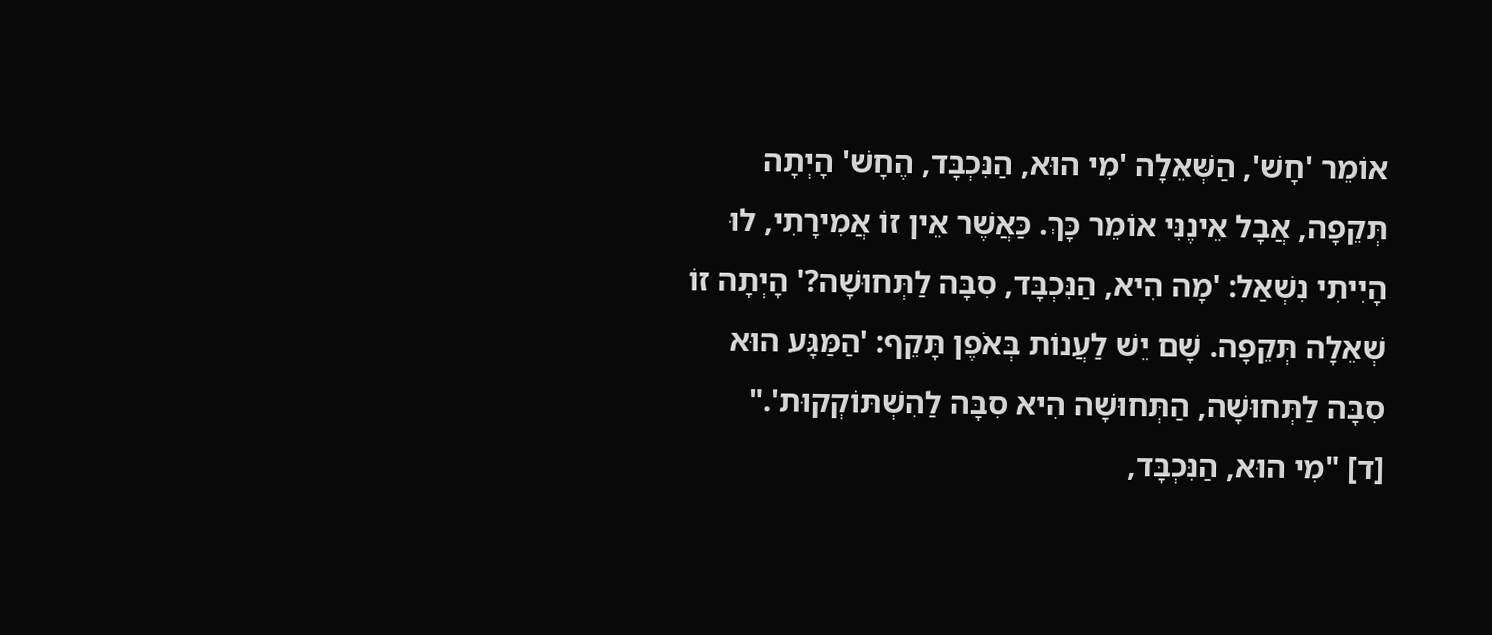אוֹמֵר 'חָשׁ', הַשְּׁאֵלָה 'מִי הוּא, הַנִּכְבָּד, הֶחָשׁ' הָיְתָה תְּקֵפָה, אֲבָל אֵינֶנִּי אוֹמֵר כָּךְ. כַּאֲשֶׁר אֵין זוֹ אֲמִירָתִי, לוּ הָיִיתִי נִשְׁאַל: 'מָה הִיא, הַנִּכְבָּד, סִבָּה לַתְּחוּשָׁה?' הָיְתָה זוֹ שְׁאֵלָה תְּקֵפָה. שָׁם יֵשׁ לַעֲנוֹת בְּאֹפֶן תָּקֵף: 'הַמַּגָּע הוּא סִבָּה לַתְּחוּשָׁה, הַתְּחוּשָׁה הִיא סִבָּה לַהִשְׁתּוֹקְקוּת'."
[ד] "מִי הוּא, הַנִּכְבָּד,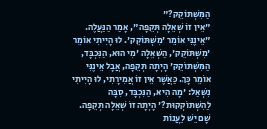הַמִּשְׁתּוֹקֵק?"
"אֵין זוֹ שְׁאֵלָה תְּקֵפָה", אָמַר הַנַּעֲלֶה. "אֵינֶנִּי אוֹמֵר 'מִשְׁתּוֹקֵק'. לוּ הָיִיתִי אוֹמֵר 'מִשְׁתּוֹקֵק', הַשְּׁאֵלָה 'מִי הוּא, הַנִּכְבָּד, הַמִּשְׁתּוֹקֵק' הָיְתָה תְּקֵפָה, אֲבָל אֵינֶנִּי אוֹמֵר כָּךְ. כַּאֲשֶׁר אֵין זוֹ אֲמִירָתִי, לוּ הָיִיתִי נִשְׁאַל: 'מָה הִיא, הַנִּכְבָּד, סִבָּה לַהִשְׁתּוֹקְקוּת?' הָיְתָה זוֹ שְׁאֵלָה תְּקֵפָה. שָׁם יֵשׁ לַעֲנוֹת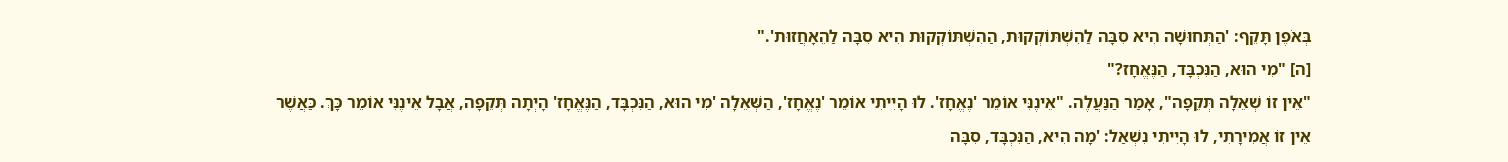בְּאֹפֶן תָּקֵף: 'הַתְּחוּשָׁה הִיא סִבָּה לַהִשְׁתּוֹקְקוּת, הַהִשְׁתּוֹקְקוּת הִיא סִבָּה לַהֵאָחֲזוּת'."
[ה] "מִי הוּא, הַנִּכְבָּד, הַנֶּאֱחָז?"
"אֵין זוֹ שְׁאֵלָה תְּקֵפָה", אָמַר הַנַּעֲלֶה. "אֵינֶנִּי אוֹמֵר 'נֶאֱחָז'. לוּ הָיִיתִי אוֹמֵר 'נֶאֱחָז', הַשְּׁאֵלָה 'מִי הוּא, הַנִּכְבָּד, הַנֶּאֱחָז' הָיְתָה תְּקֵפָה, אֲבָל אֵינֶנִּי אוֹמֵר כָּךְ. כַּאֲשֶׁר אֵין זוֹ אֲמִירָתִי, לוּ הָיִיתִי נִשְׁאַל: 'מָה הִיא, הַנִּכְבָּד, סִבָּה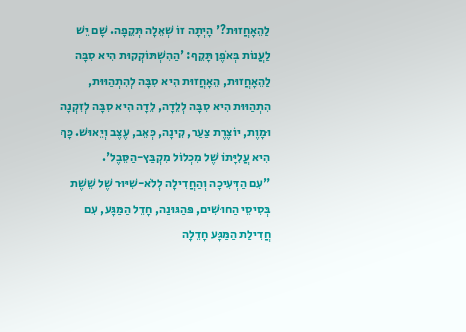לַהֵאָחֲזוּת?' הָיְתָה זוֹ שְׁאֵלָה תְּקֵפָה. שָׁם יֵשׁ לַעֲנוֹת בְּאֹפֶן תָּקֵף: 'הַהִשְׁתּוֹקְקוּת הִיא סִבָּה לַהֵאָחֲזוּת, הֵאָחֲזוּת הִיא סִבָּה לְהִתְהַוּוּת, הִתְהַוּוּת הִיא סִבָּה לְלֵדָה, לֵדָה הִיא סִבָּה לְזִקְנָה וּמָוֶת, יוֹצֶרֶת צַעַר, קִינָה, כְּאֵב, עֶצֶב וְיֵאוּשׁ. כָּךְ הִיא עֲלִיָּתוֹ שֶׁל מִכְלוֹל מִקְבַּץ-הַסֵּבֶל'.
"עִם הַדְּעִיכָה וְהַחֲדִילָה לְלֹא-שִׁיּוּר שֶׁל שֵׁשֶׁת בְּסִיסֵי הַחוּשִׁים, פּהַגּוּנַה, חָדֵל הַמַּגָּע, עִם חֲדִילַת הַמַּגָּע חָדֵלָה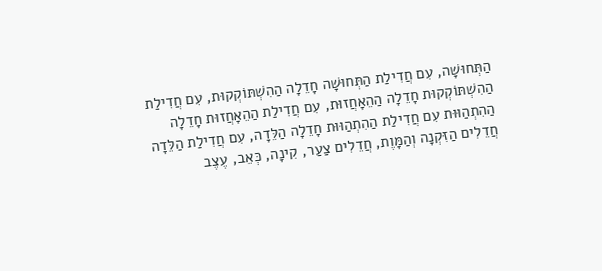הַתְּחוּשָׁה, עִם חֲדִילַת הַתְּחוּשָׁה חָדֵלָה הַהִשְׁתּוֹקְקוּת, עִם חֲדִילַת הַהִשְׁתּוֹקְקוּת חָדֵלָה הַהֵאָחֲזוּת, עִם חֲדִילַת הַהֵאָחֲזוּת חָדֵלָה הַהִתְהַוּוּת עִם חֲדִילַת הַהִתְהַוּוּת חָדֵלָה הַלֵּדָה, עִם חֲדִילַת הַלֵּדָה חֲדֵלִים הַזִּקְנָה וְהַמָּוֶת, חֲדֵלִים צַעַר, קִינָה, כְּאֵב, עֶצֶב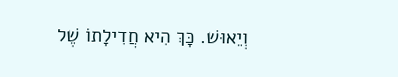וְיֵאוּשׁ. כָּךְ הִיא חֲדִילָתוֹ שֶׁל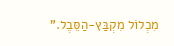מִכְלוֹל מִקְבַּץ-הַסֵּבֶל."